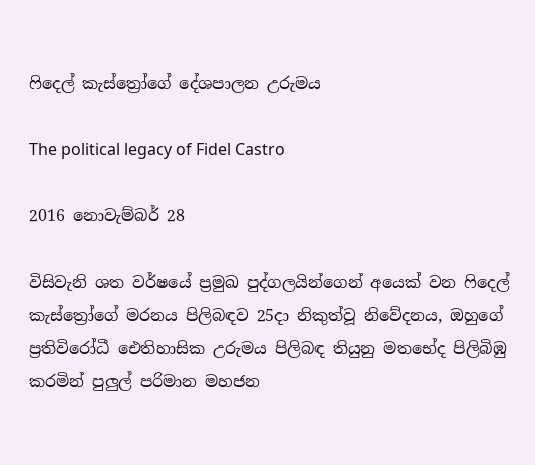ෆිදෙල් කැස්ත්‍රෝගේ දේශපාලන උරුමය

The political legacy of Fidel Castro

2016 නොවැම්බර් 28

විසිවැනි ශත වර්ෂයේ ප්‍රමුඛ පුද්ගලයින්ගෙන් අයෙක් වන ෆිදෙල් කැස්ත්‍රෝගේ මරනය පිලිබඳව 25දා නිකුත්වූ නිවේදනය, ඔහුගේ ප්‍රතිවිරෝධී ඓතිහාසික උරුමය පිලිබඳ තියුනු මතභේද පිලිබිඹු කරමින් පුලුල් පරිමාන මහජන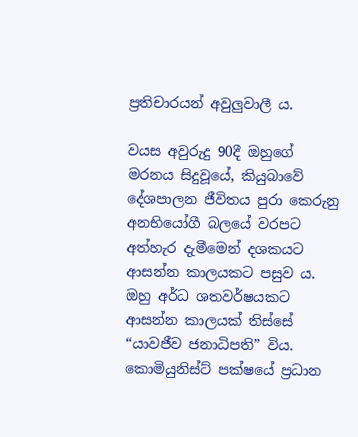ප්‍රතිචාරයන් අවුලුවාලී ය.

වයස අවුරුදු 90දී ඔහුගේ මරනය සිදුවූයේ, කියුබාවේ දේශපාලන ජීවිතය පුරා කෙරුනු අනභියෝගී බලයේ වරපට අත්හැර දැමීමෙන් දශකයට ආසන්න කාලයකට පසුව ය. ඔහු අර්ධ ශතවර්ෂයකට ආසන්න කාලයක් තිස්සේ “යාවජීව ජනාධිපති” විය. කොමියුනිස්ට් පක්ෂයේ ප්‍රධාන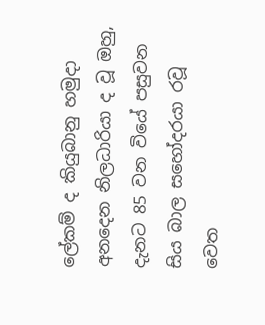ලේකම් ද කියුබානු හමුදා අනදෙන නිලධාරියා ද වූ ඔහු, දැනට 85 වන වියේ පසුවන සිය බාල සහෝදරයා රවූ වෙත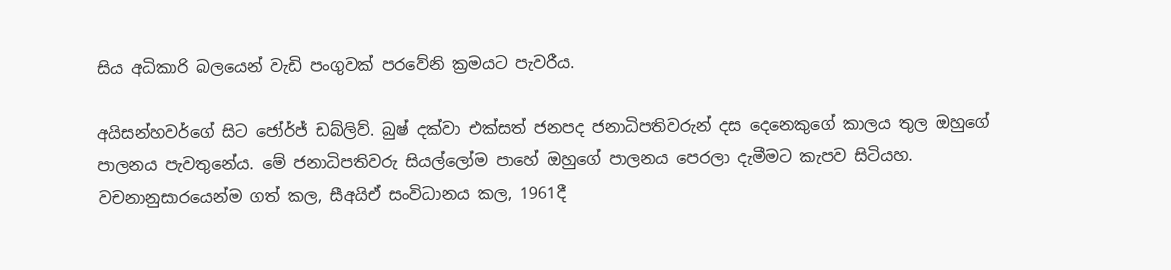සිය අධිකාරි බලයෙන් වැඩි පංගුවක් පරවේනි ක්‍රමයට පැවරීය.

අයිසන්හවර්ගේ සිට ජෝර්ජ් ඩබ්ලිව්. බුෂ් දක්වා එක්සත් ජනපද ජනාධිපතිවරුන් දස දෙනෙකුගේ කාලය තුල ඔහුගේ පාලනය පැවතුනේය. මේ ජනාධිපතිවරු සියල්ලෝම පාහේ ඔහුගේ පාලනය පෙරලා දැමීමට කැපව සිටියහ. වචනානුසාරයෙන්ම ගත් කල, සීඅයිඒ සංවිධානය කල, 1961දී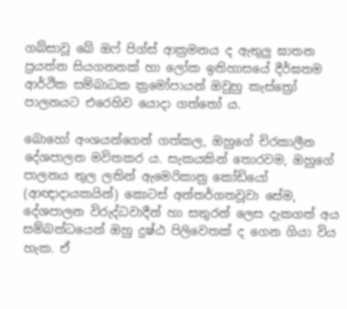ගබ්සාවූ බේ ඔෆ් පිග්ස් ආක්‍රමනය ද ඇතුලු ඝාතන ප්‍රයත්න සියගනනක් හා ලෝක ඉතිහාසයේ දීර්ඝතම ආර්ථික සම්බාධක ක්‍රමෝපායන් ඔවුහු කැස්ත්‍රෝ පාලනයට එරෙහිව යොදා ගත්තෝ ය.

බොහෝ අංශයන්ගෙන් ගත්කල, ඔහුගේ චිරකාලීන දේශපාලන මවිතකර ය. සැකයකින් තොරවම, ඔහුගේ පාලනය තුල ලතින් ඇමෙරිකානු කෝඩියෝ (ආඥාදායකයින්) කොටස් අන්තර්ගතවූවා සේම, දේශපාලන විරුද්ධවාදීන් හා සතුරන් ලෙස දැකගත් අය සම්බන්ධයෙන් ඔහු දුෂ්ඨ පිලිවෙතක් ද ගෙන ගියා විය හැක. ඒ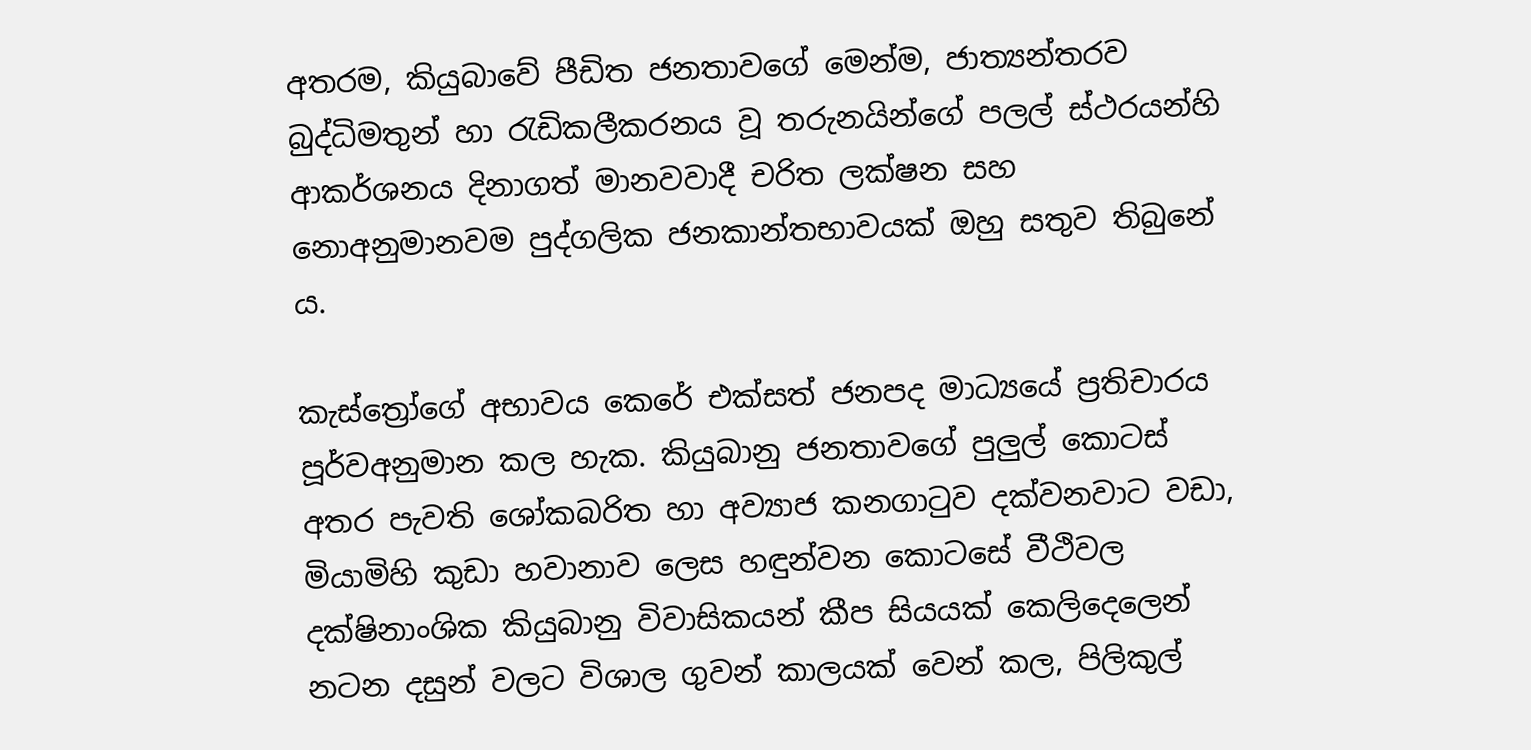අතරම, කියුබාවේ පීඩිත ජනතාවගේ මෙන්ම, ජාත්‍යන්තරව බුද්ධිමතුන් හා රැඩිකලීකරනය වූ තරුනයින්ගේ පලල් ස්ථරයන්හි ආකර්ශනය දිනාගත් මානවවාදී චරිත ලක්ෂන සහ නොඅනුමානවම පුද්ගලික ජනකාන්තභාවයක් ඔහු සතුව තිබුනේ ය.

කැස්ත්‍රෝගේ අභාවය කෙරේ එක්සත් ජනපද මාධ්‍යයේ ප්‍රතිචාරය පූර්වඅනුමාන කල හැක. කියුබානු ජනතාවගේ පුලුල් කොටස් අතර පැවති ශෝකබරිත හා අව්‍යාජ කනගාටුව දක්වනවාට වඩා, මියාමිහි කුඩා හවානාව ලෙස හඳුන්වන කොටසේ වීථිවල දක්ෂිනාංශික කියුබානු විවාසිකයන් කීප සියයක් කෙලිදෙලෙන් නටන දසුන් වලට විශාල ගුවන් කාලයක් වෙන් කල, පිලිකුල්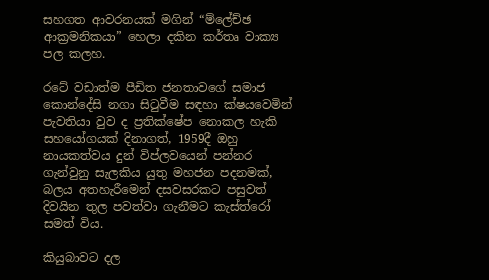සහගත ආවරනයක් මගින් “ම්ලේච්ඡ ආක්‍රමනිකයා” හෙලා දකින කර්තෘ වාක්‍ය පල කලහ.

රටේ වඩාත්ම පීඩිත ජනතාවගේ සමාජ කොන්දේසි නගා සිටුවීම සඳහා ක්ෂයවෙමින් පැවතියා වුව ද ප්‍රතික්ෂේප නොකල හැකි සහයෝගයක් දිනාගත්, 1959දී ඔහු නායකත්වය දුන් විප්ලවයෙන් පන්නර ගැන්වුනු සැලකිය යුතු මහජන පදනමක්, බලය අතහැරීමෙන් දසවසරකට පසුවත් දිවයින තුල පවත්වා ගැනීමට කැස්ත්රෝ සමත් විය.

කියුබාවට දල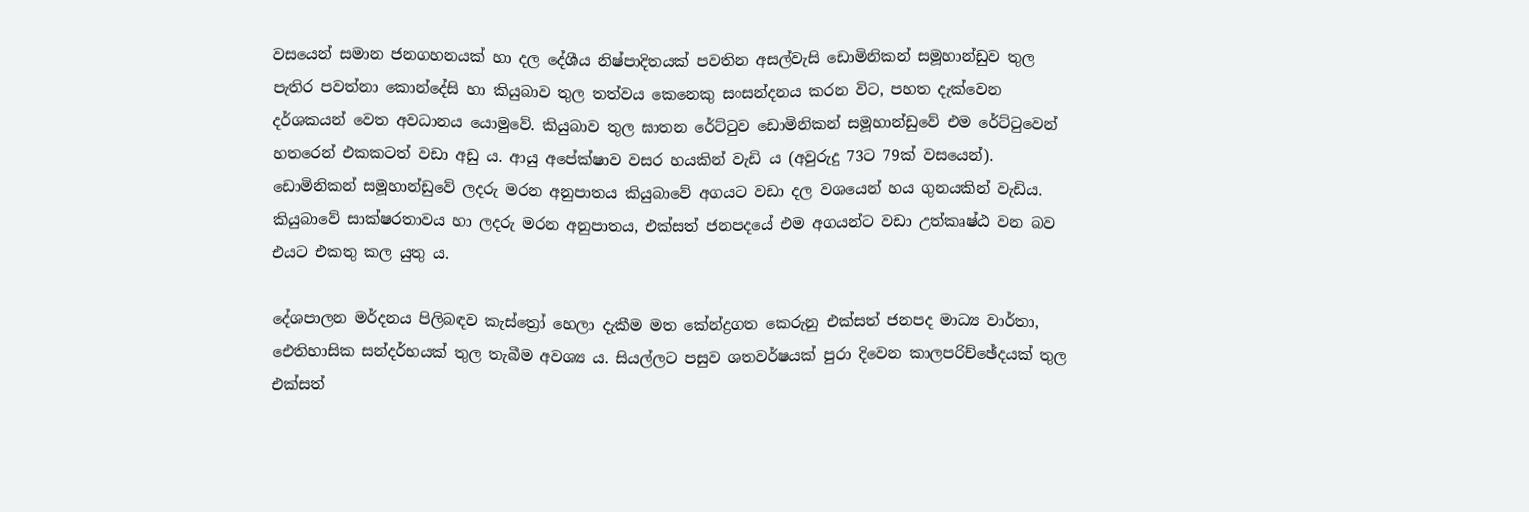වසයෙන් සමාන ජනගහනයක් හා දල දේශීය නිෂ්පාදිතයක් පවතින අසල්වැසි ඩොමිනිකන් සමූහාන්ඩුව තුල පැතිර පවත්නා කොන්දේසි හා කියුබාව තුල තත්වය කෙනෙකු සංසන්දනය කරන විට, පහත දැක්වෙන දර්ශකයන් වෙත අවධානය යොමුවේ. කියුබාව තුල ඝාතන රේට්ටුව ඩොමිනිකන් සමූහාන්ඩුවේ එම රේට්ටුවෙන් හතරෙන් එකකටත් වඩා අඩු ය. ආයු අපේක්ෂාව වසර හයකින් වැඩි ය (අවුරුදු 73ට 79ක් වසයෙන්). ඩොමිනිකන් සමූහාන්ඩුවේ ලදරු මරන අනුපාතය කියුබාවේ අගයට වඩා දල වශයෙන් හය ගුනයකින් වැඩිය. කියුබාවේ සාක්ෂරතාවය හා ලදරු මරන අනුපාතය, එක්සත් ජනපදයේ එම අගයන්ට වඩා උත්කෘෂ්ඨ වන බව එයට එකතු කල යුතු ය.

දේශපාලන මර්දනය පිලිබඳව කැස්ත්‍රෝ හෙලා දැකීම මත කේන්ද්‍රගත කෙරුනු එක්සත් ජනපද මාධ්‍ය වාර්තා, ඓතිහාසික සන්දර්භයක් තුල තැබීම අවශ්‍ය ය. සියල්ලට පසුව ශතවර්ෂයක් පුරා දිවෙන කාලපරිච්ඡේදයක් තුල එක්සත්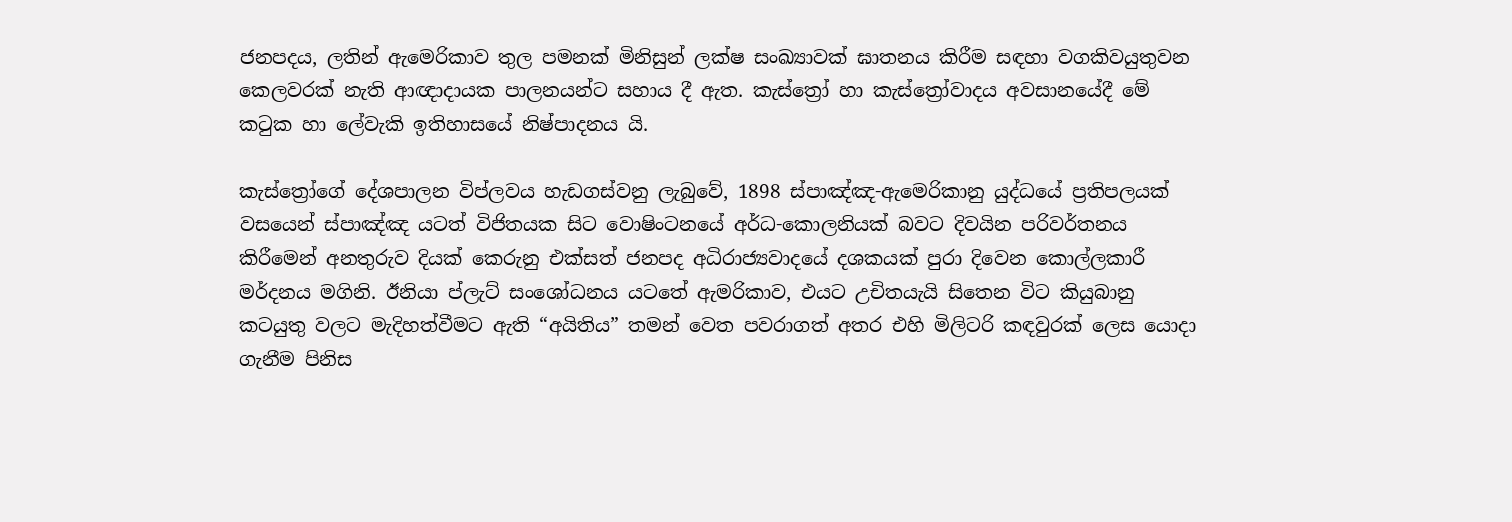ජනපදය, ලතින් ඇමෙරිකාව තුල පමනක් මිනිසුන් ලක්ෂ සංඛ්‍යාවක් ඝාතනය කිරීම සඳහා වගකිවයුතුවන කෙලවරක් නැති ආඥාදායක පාලනයන්ට සහාය දී ඇත. කැස්ත්‍රෝ හා කැස්ත්‍රෝවාදය අවසානයේදී මේ කටුක හා ලේවැකි ඉතිහාසයේ නිෂ්පාදනය යි.

කැස්ත්‍රෝගේ දේශපාලන විප්ලවය හැඩගස්වනු ලැබුවේ, 1898 ස්පාඤ්ඤ-ඇමෙරිකානු යුද්ධයේ ප්‍රතිපලයක් වසයෙන් ස්පාඤ්ඤ යටත් විජිතයක සිට වොෂිංටනයේ අර්ධ-කොලනියක් බවට දිවයින පරිවර්තනය කිරීමෙන් අනතුරුව දියක් කෙරුනු එක්සත් ජනපද අධිරාජ්‍යවාදයේ දශකයක් පුරා දිවෙන කොල්ලකාරී මර්දනය මගිනි. ඊනියා ප්ලැට් සංශෝධනය යටතේ ඇමරිකාව, එයට උචිතයැයි සිතෙන විට කියුබානු කටයුතු වලට මැදිහත්වීමට ඇති “අයිතිය” තමන් වෙත පවරාගත් අතර එහි මිලිටරි කඳවුරක් ලෙස යොදා ගැනීම පිනිස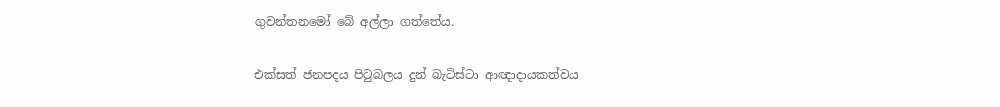ගුවන්තනමෝ බේ අල්ලා ගත්තේය.

එක්සත් ජනපදය පිටුබලය දුන් බැටිස්ටා ආඥාදායකත්වය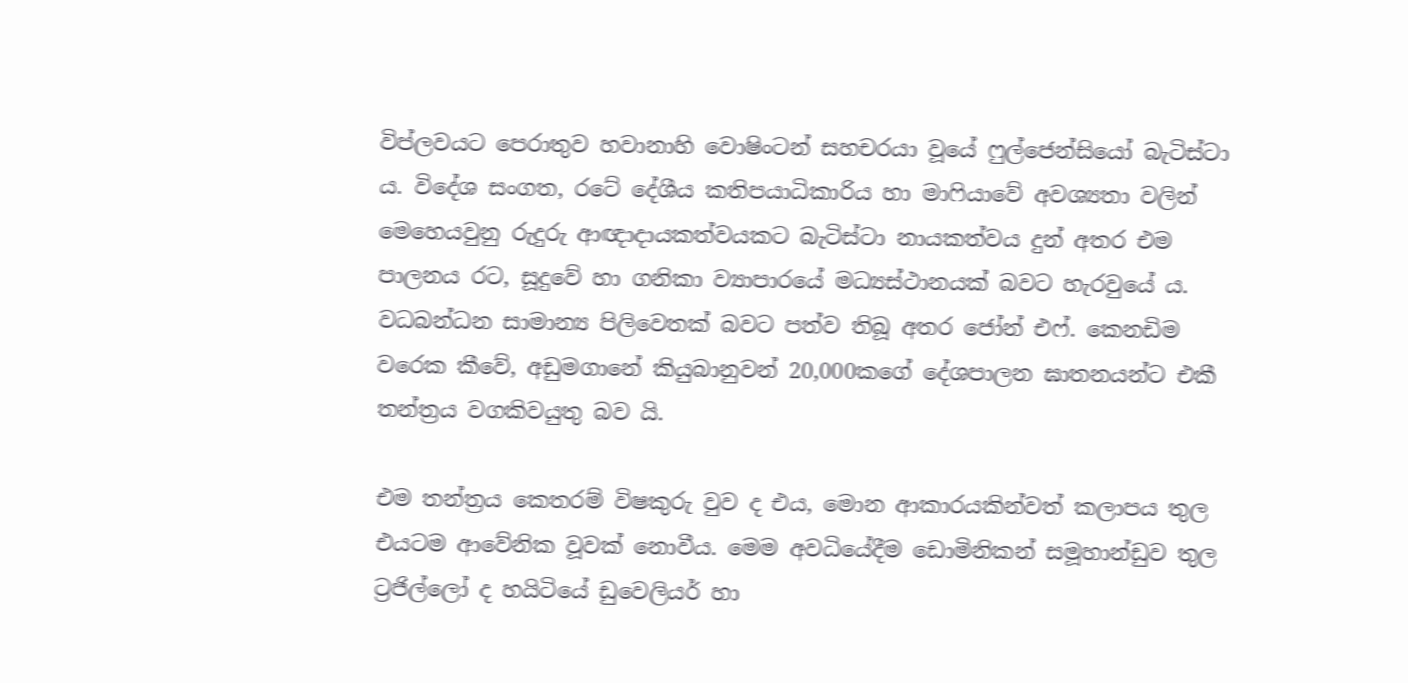විප්ලවයට පෙරාතුව හවානාහි වොෂිංටන් සහචරයා වූයේ ෆුල්ජෙන්සියෝ බැටිස්ටා ය. විදේශ සංගත, රටේ දේශීය කතිපයාධිකාරිය හා මාෆියාවේ අවශ්‍යතා වලින් මෙහෙයවුනු රුදුරු ආඥාදායකත්වයකට බැටිස්ටා නායකත්වය දුන් අතර එම පාලනය රට, සූදුවේ හා ගනිකා ව්‍යාපාරයේ මධ්‍යස්ථානයක් බවට හැරවුයේ ය. වධබන්ධන සාමාන්‍ය පිලිවෙතක් බවට පත්ව තිබූ අතර ජෝන් එෆ්. කෙනඩිම වරෙක කීවේ, අඩුමගානේ කියුබානුවන් 20,000කගේ දේශපාලන ඝාතනයන්ට එකී තන්ත්‍රය වගකිවයුතු බව යි.

එම තන්ත්‍රය කෙතරම් විෂකුරු වුව ද එය, මොන ආකාරයකින්වත් කලාපය තුල එයටම ආවේනික වූවක් නොවීය. මෙම අවධියේදීම ඩොමිනිකන් සමූහාන්ඩුව තුල ට්‍රජිල්ලෝ ද හයිටියේ ඩුවෙලියර් හා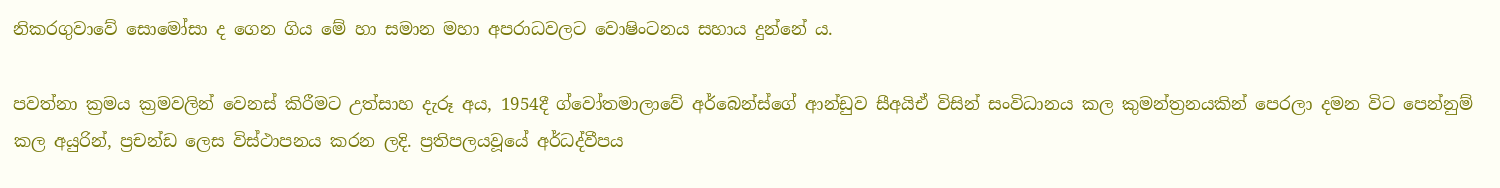නිකරගුවාවේ සොමෝසා ද ගෙන ගිය මේ හා සමාන මහා අපරාධවලට වොෂිංටනය සහාය දුන්නේ ය.

පවත්නා ක්‍රමය ක්‍රමවලින් වෙනස් කිරීමට උත්සාහ දැරූ අය, 1954දී ග්වෝතමාලාවේ අර්බෙන්ස්ගේ ආන්ඩුව සීඅයිඒ විසින් සංවිධානය කල කුමන්ත්‍රනයකින් පෙරලා දමන විට පෙන්නුම් කල අයුරින්, ප්‍රචන්ඩ ලෙස විස්ථාපනය කරන ලදි. ප්‍රතිපලයවූයේ අර්ධද්වීපය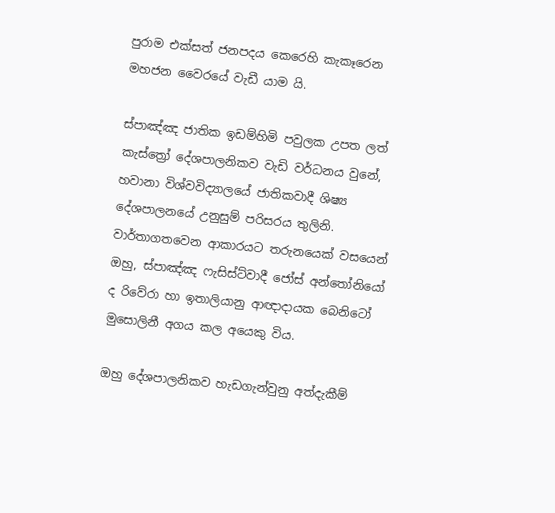පුරාම එක්සත් ජනපදය කෙරෙහි කැකෑරෙන මහජන වෛරයේ වැඩී යාම යි.

ස්පාඤ්ඤ ජාතික ඉඩම්හිමි පවුලක උපත ලත් කැස්ත්‍රෝ දේශපාලනිකව වැඩි වර්ධනය වුනේ, හවානා විශ්වවිද්‍යාලයේ ජාතිකවාදී ශිෂ්‍ය දේශපාලනයේ උනුසුම් පරිසරය තුලිනි. වාර්තාගතවෙන ආකාරයට තරුනයෙක් වසයෙන් ඔහු, ස්පාඤ්ඤ ෆැසිස්ට්වාදී ජෝස් අන්තෝනියෝ ද රිවේරා හා ඉතාලියානු ආඥාදායක බෙනිටෝ මුසොලිනී අගය කල අයෙකු විය.

ඔහු දේශපාලනිකව හැඩගැන්වුනු අත්දැකීම්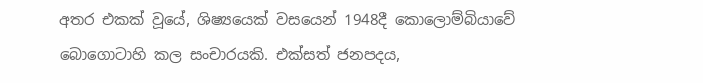අතර එකක් වූයේ, ශිෂ්‍යයෙක් වසයෙන් 1948දී කොලොම්බියාවේ බොගොටාහි කල සංචාරයකි. එක්සත් ජනපදය,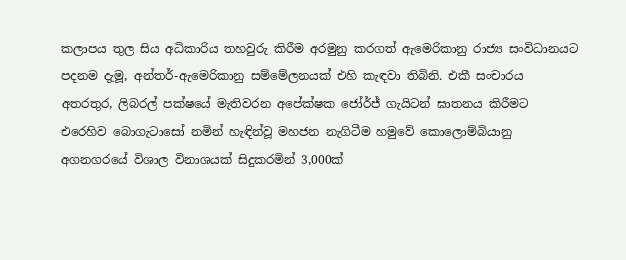කලාපය තුල සිය අධිකාරිය තහවුරු කිරීම අරමුනු කරගත් ඇමෙරිකානු රාජ්‍ය සංවිධානයට පදනම දැමූ, අන්තර්-ඇමෙරිකානු සම්මේලනයක් එහි කැඳවා තිබිනි. එකී සංචාරය අතරතුර, ලිබරල් පක්ෂයේ මැතිවරන අපේක්ෂක ජෝර්ජ් ගැයිටන් ඝාතනය කිරීමට එරෙහිව බොගැටාසෝ නමින් හැඳින්වූ මහජන නැගිටීම හමුවේ කොලොම්බියානු අගනගරයේ විශාල විනාශයක් සිදුකරමින් 3,000ක්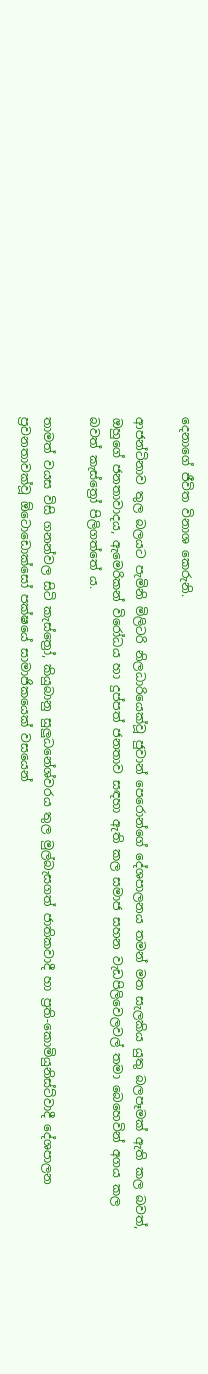දෙනාගේ ජීවිත විනාශ කෙරුනි.

ආජන්ටිනාව තුල බලයට පැමිනි මිලිටරි නිලධාරියෙක්වූ ජුවාන් පෙරොන්ගේ දේශපාලනය තමන් මත සැලකිය යුතු බලපෑමක් ඇති කල බවත්, ඔහුගේ ජනතාවාදය, ඇමෙරිකන් විරෝධය හා දුප්පත් ජනතාව සඳහා ඇති කල සමාජ සහන වැඩපිලිවෙලවල් තමා බෙහෙවින් අගය කල බවත් කැස්ත්‍රෝ පිලිගත්තේ ය.

තාමත් වයස විසි ගනන්වල සිටි කැස්ත්‍රෝ, කියුබානු සුලුධනේශ්වරය තුල මුල්බැසගත් ජාතිකවාදී හා ප්‍රති-කොමියුනිස්ට්වාදී දේශපාලන ප්‍රවනතාවක්වූ ඕටොඩොක්සෝ පක්ෂයේ සාමාජිකයෙක් වසයෙන්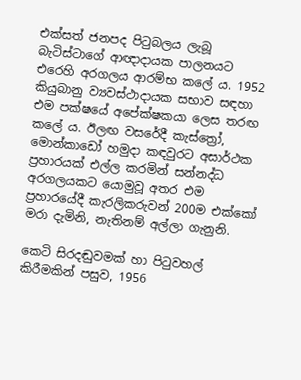එක්සත් ජනපද පිටුබලය ලැබූ බැටිස්ටාගේ ආඥාදායක පාලනයට එරෙහි අරගලය ආරම්භ කලේ ය. 1952 කියුබානු ව්‍යවස්ථාදායක සභාව සඳහා එම පක්ෂයේ අපේක්ෂකයා ලෙස තරඟ කලේ ය. ඊලඟ වසරේදී කැස්ත්‍රෝ, මොන්කාඩෝ හමුදා කඳවුරට අසාර්ථක ප්‍රහාරයක් එල්ල කරමින් සන්නද්ධ අරගලයකට යොමුවූ අතර එම ප්‍රහාරයේදී කැරලිකරුවන් 200ම එක්කෝ මරා දැමිනි, නැතිනම් අල්ලා ගැනුනි.

කෙටි සිරදඬුවමක් හා පිටුවහල් කිරීමකින් පසුව, 1956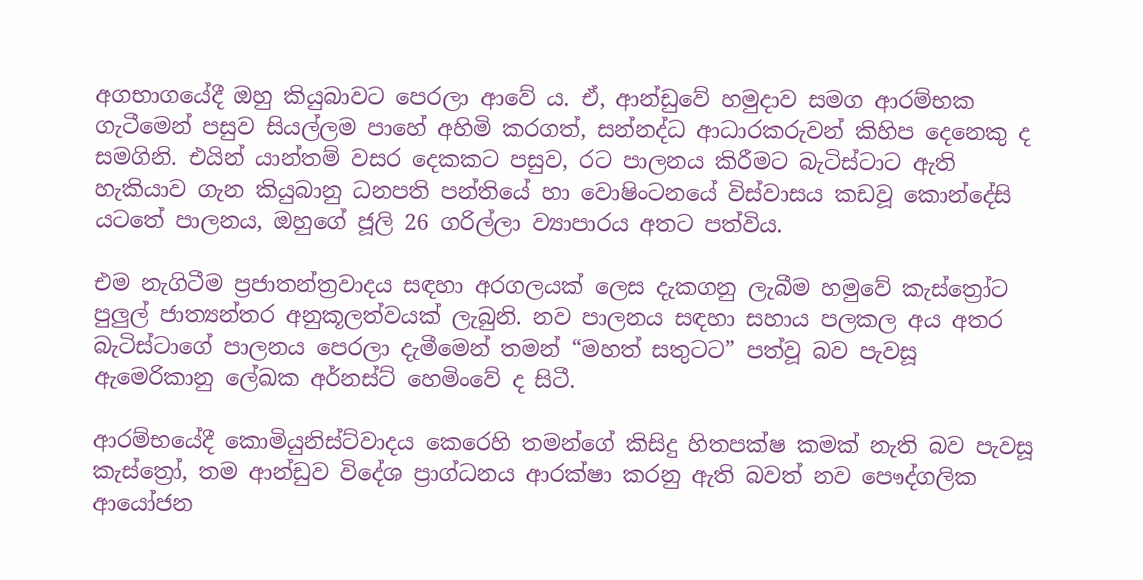අගභාගයේදී ඔහු කියුබාවට පෙරලා ආවේ ය. ඒ, ආන්ඩුවේ හමුදාව සමග ආරම්භක ගැටීමෙන් පසුව සියල්ලම පාහේ අහිමි කරගත්, සන්නද්ධ ආධාරකරුවන් කිහිප දෙනෙකු ද සමගිනි. එයින් යාන්තම් වසර දෙකකට පසුව, රට පාලනය කිරීමට බැටිස්ටාට ඇති හැකියාව ගැන කියුබානු ධනපති පන්තියේ හා වොෂිංටනයේ විස්වාසය කඩවූ කොන්දේසි යටතේ පාලනය, ඔහුගේ ජූලි 26 ගරිල්ලා ව්‍යාපාරය අතට පත්විය.

එම නැගිටීම ප්‍රජාතන්ත්‍රවාදය සඳහා අරගලයක් ලෙස දැකගනු ලැබීම හමුවේ කැස්ත්‍රෝට පුලුල් ජාත්‍යන්තර අනුකූලත්වයක් ලැබුනි. නව පාලනය සඳහා සහාය පලකල අය අතර බැටිස්ටාගේ පාලනය පෙරලා දැමීමෙන් තමන් “මහත් සතුටට” පත්වූ බව පැවසූ ඇමෙරිකානු ලේඛක අර්නස්ට් හෙමිංවේ ද සිටී.

ආරම්භයේදී කොමියුනිස්ට්වාදය කෙරෙහි තමන්ගේ කිසිදු හිතපක්ෂ කමක් නැති බව පැවසූ කැස්ත්‍රෝ, තම ආන්ඩුව විදේශ ප්‍රාග්ධනය ආරක්ෂා කරනු ඇති බවත් නව පෞද්ගලික ආයෝජන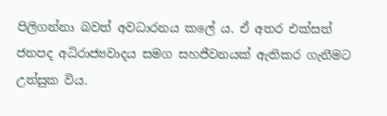පිලිගන්නා බවත් අවධාරනය කලේ ය. ඒ අතර එක්සත් ජනපද අධිරාජ්‍යවාදය සමග සහජීවනයක් ඇතිකර ගැනීමට උත්සුක විය.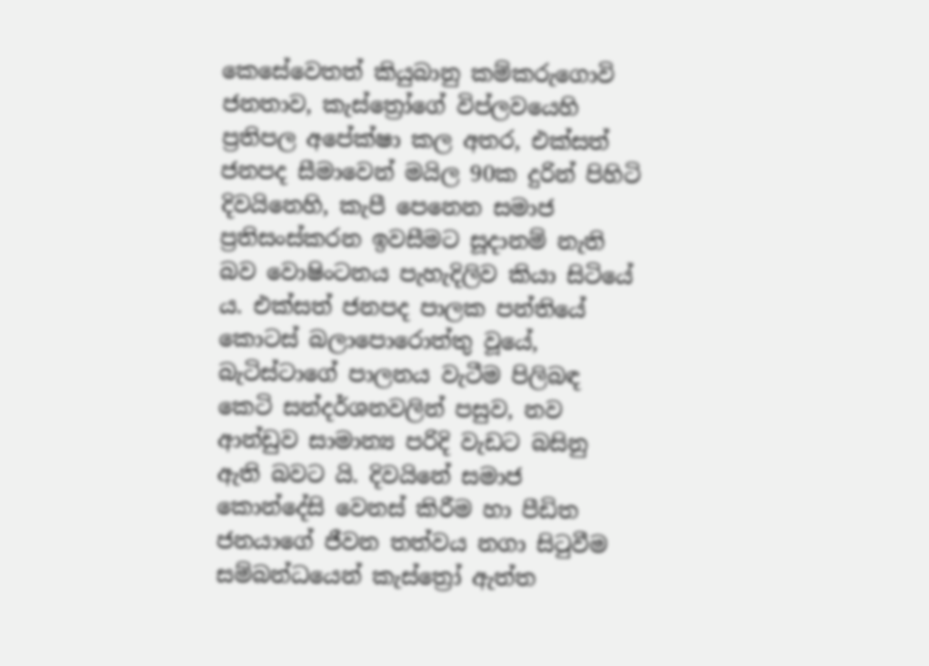කෙසේවෙතත් කියුබානු කම්කරුගොවි ජනතාව, කැස්ත්‍රෝගේ විප්ලවයෙහි ප්‍රතිපල අපේක්ෂා කල අතර, එක්සත් ජනපද සීමාවෙන් මයිල 90ක දුරින් පිහිටි දිවයිනෙහි, කැපී පෙනෙන සමාජ ප්‍රතිසංස්කරන ඉවසීමට සූදානම් නැති බව වොෂිංටනය පැහැදිලිව කියා සිටියේ ය. එක්සත් ජනපද පාලක පන්තියේ කොටස් බලාපොරොත්තු වූයේ, බැටිස්ටාගේ පාලනය වැටීම පිලිබඳ කෙටි සන්දර්ශනවලින් පසුව, නව ආන්ඩුව සාමාන්‍ය පරිදි වැඩට බසිනු ඇති බවට යි. දිවයිනේ සමාජ කොන්දේසි වෙනස් කිරීම හා පීඩිත ජනයාගේ ජීවන තත්වය නගා සිටුවීම සම්බන්ධයෙන් කැස්ත්‍රෝ ඇත්ත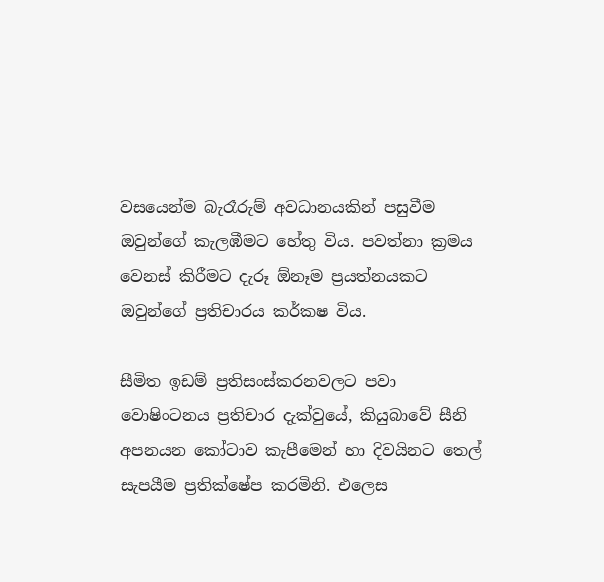වසයෙන්ම බැරෑරුම් අවධානයකින් පසුවීම ඔවුන්ගේ කැලඹීමට හේතු විය. පවත්නා ක්‍රමය වෙනස් කිරීමට දැරූ ඕනෑම ප්‍රයත්නයකට ඔවුන්ගේ ප්‍රතිචාරය කර්කෂ විය.

සීමිත ඉඩම් ප්‍රතිසංස්කරනවලට පවා වොෂිංටනය ප්‍රතිචාර දැක්වුයේ, කියුබාවේ සීනි අපනයන කෝටාව කැපීමෙන් හා දිවයිනට තෙල් සැපයීම ප්‍රතික්ෂේප කරමිනි. එලෙස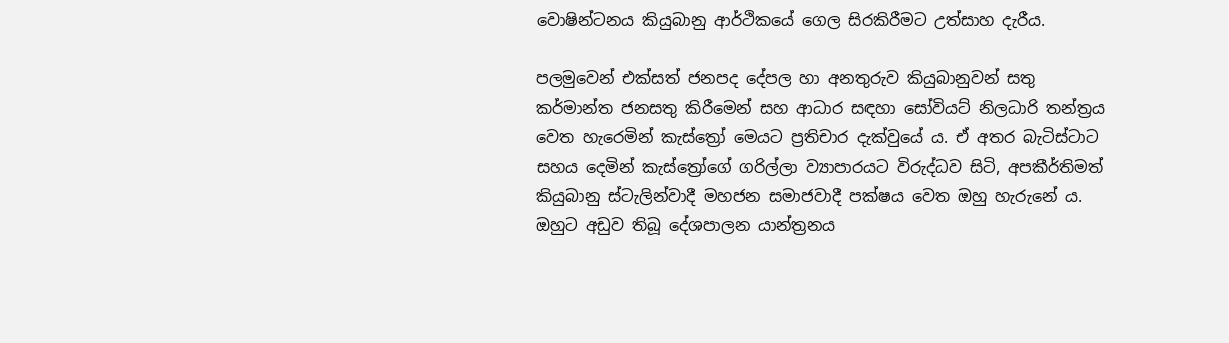වොෂින්ටනය කියුබානු ආර්ථිකයේ ගෙල සිරකිරීමට උත්සාහ දැරීය.

පලමුවෙන් එක්සත් ජනපද දේපල හා අනතුරුව කියුබානුවන් සතු කර්මාන්ත ජනසතු කිරීමෙන් සහ ආධාර සඳහා සෝවියට් නිලධාරි තන්ත්‍රය වෙත හැරෙමින් කැස්ත්‍රෝ මෙයට ප්‍රතිචාර දැක්වුයේ ය. ඒ අතර බැටිස්ටාට සහය දෙමින් කැස්ත්‍රෝගේ ගරිල්ලා ව්‍යාපාරයට විරුද්ධව සිටි, අපකීර්තිමත් කියුබානු ස්ටැලින්වාදී මහජන සමාජවාදී පක්ෂය වෙත ඔහු හැරුනේ ය. ඔහුට අඩුව තිබූ දේශපාලන යාන්ත්‍රනය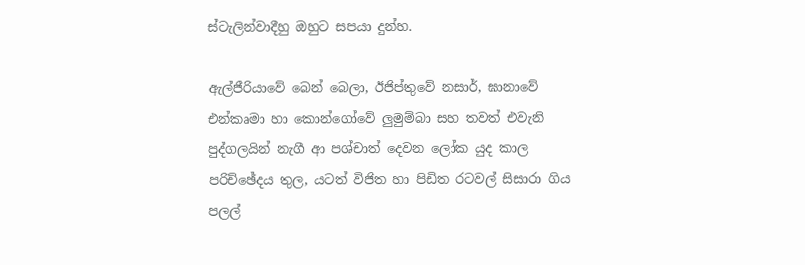ස්ටැලින්වාදීහු ඔහුට සපයා දුන්හ.

ඇල්ජීරියාවේ බෙන් බෙලා, ඊජිප්තුවේ නසාර්, ඝානාවේ එන්කෘමා හා කොන්ගෝවේ ලුමුම්බා සහ තවත් එවැනි පුද්ගලයින් නැගී ආ පශ්චාත් දෙවන ලෝක යුද කාල පරිච්ඡේදය තුල, යටත් විජිත හා පිඩිත රටවල් සිසාරා ගිය පලල්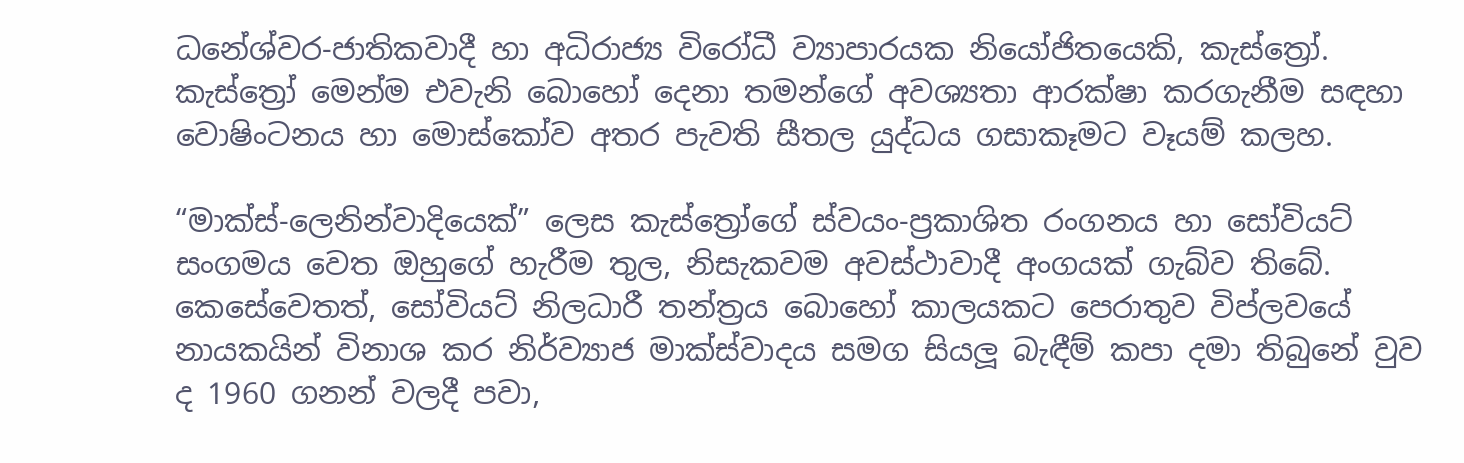ධනේශ්වර-ජාතිකවාදී හා අධිරාජ්‍ය විරෝධී ව්‍යාපාරයක නියෝජිතයෙකි, කැස්ත්‍රෝ. කැස්ත්‍රෝ මෙන්ම එවැනි බොහෝ දෙනා තමන්ගේ අවශ්‍යතා ආරක්ෂා කරගැනීම සඳහා වොෂිංටනය හා මොස්කෝව අතර පැවති සීතල යුද්ධය ගසාකෑමට වෑයම් කලහ.

“මාක්ස්-ලෙනින්වාදියෙක්” ලෙස කැස්ත්‍රෝගේ ස්වයං-ප්‍රකාශිත රංගනය හා සෝවියට් සංගමය වෙත ඔහුගේ හැරීම තුල, නිසැකවම අවස්ථාවාදී අංගයක් ගැබ්ව තිබේ. කෙසේවෙතත්, සෝවියට් නිලධාරී තන්ත්‍රය බොහෝ කාලයකට පෙරාතුව විප්ලවයේ නායකයින් විනාශ කර නිර්ව්‍යාජ මාක්ස්වාදය සමග සියලූ බැඳීම් කපා දමා තිබුනේ වුව ද 1960 ගනන් වලදී පවා,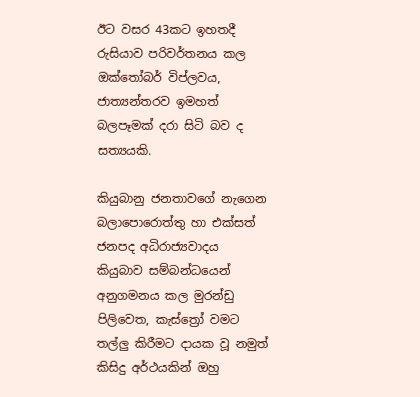ඊට වසර 43කට ඉහතදී රුසියාව පරිවර්තනය කල ඔක්තෝබර් විප්ලවය, ජාත්‍යන්තරව ඉමහත් බලපෑමක් දරා සිටි බව ද සත්‍යයකි.

කියුබානු ජනතාවගේ නැගෙන බලාපොරොත්තු හා එක්සත් ජනපද අධිරාජ්‍යවාදය කියුබාව සම්බන්ධයෙන් අනුගමනය කල මුරන්ඩු පිලිවෙත, කැස්ත්‍රෝ වමට තල්ලු කිරීමට දායක වූ නමුත් කිසිදු අර්ථයකින් ඔහු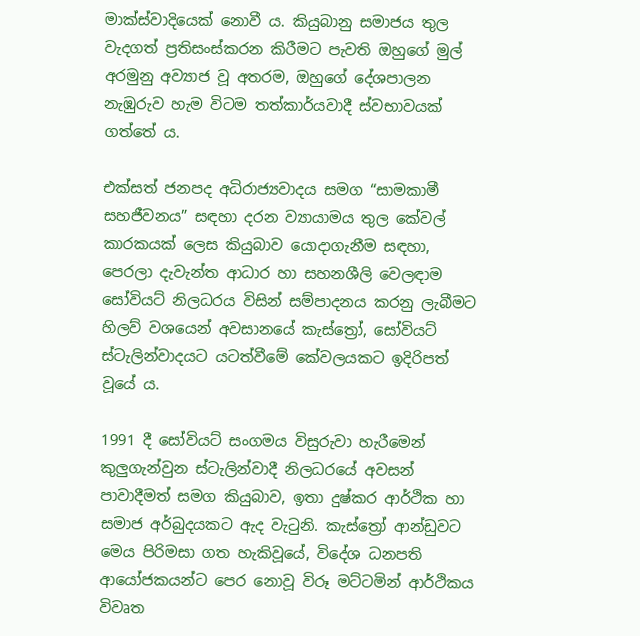මාක්ස්වාදියෙක් නොවී ය. කියුබානු සමාජය තුල වැදගත් ප්‍රතිසංස්කරන කිරීමට පැවති ඔහුගේ මුල් අරමුනු අව්‍යාජ වූ අතරම, ඔහුගේ දේශපාලන නැඹුරුව හැම විටම තත්කාර්යවාදී ස්වභාවයක් ගත්තේ ය.

එක්සත් ජනපද අධිරාජ්‍යවාදය සමග “සාමකාමී සහජීවනය” සඳහා දරන ව්‍යායාමය තුල කේවල් කාරකයක් ලෙස කියුබාව යොදාගැනීම සඳහා, පෙරලා දැවැන්ත ආධාර හා සහනශීලි වෙලඳාම සෝවියට් නිලධරය විසින් සම්පාදනය කරනු ලැබීමට හිලව් වශයෙන් අවසානයේ කැස්ත්‍රෝ, සෝවියට් ස්ටැලින්වාදයට යටත්වීමේ කේවලයකට ඉදිරිපත් වූයේ ය.

1991 දී සෝවියට් සංගමය විසුරුවා හැරීමෙන් කුලුගැන්වුන ස්ටැලින්වාදී නිලධරයේ අවසන් පාවාදීමත් සමග කියුබාව, ඉතා දුෂ්කර ආර්ථික හා සමාජ අර්බුදයකට ඇද වැටුනි. කැස්ත්‍රෝ ආන්ඩුවට මෙය පිරිමසා ගත හැකිවූයේ, විදේශ ධනපති ආයෝජකයන්ට පෙර නොවූ විරූ මට්ටමින් ආර්ථිකය විවෘත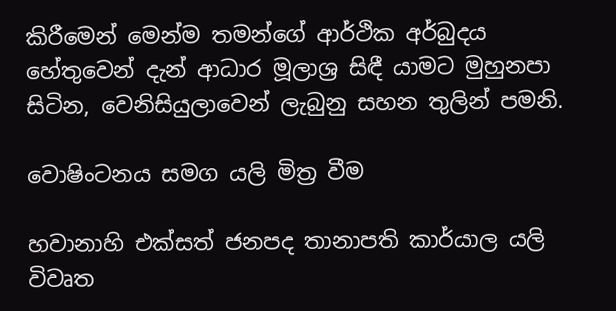කිරීමෙන් මෙන්ම තමන්ගේ ආර්ථික අර්බුදය හේතුවෙන් දැන් ආධාර මූලාශ්‍ර සිඳී යාමට මුහුනපා සිටින, වෙනිසියුලාවෙන් ලැබුනු සහන තුලින් පමනි.

වොෂිංටනය සමග යලි මිත්‍ර වීම

හවානාහි එක්සත් ජනපද තානාපති කාර්යාල යලි විවෘත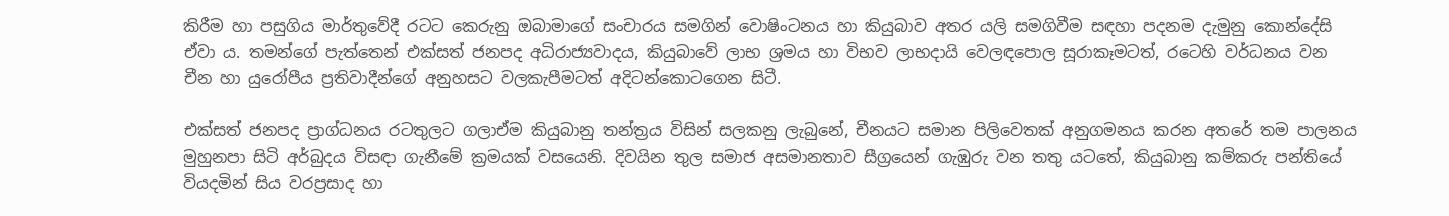කිරීම හා පසුගිය මාර්තුවේදී රටට කෙරුනු ඔබාමාගේ සංචාරය සමගින් වොෂිංටනය හා කියුබාව අතර යලි සමගිවීම සඳහා පදනම දැමුනු කොන්දේසි ඒවා ය. තමන්ගේ පැත්තෙන් එක්සත් ජනපද අධිරාජ්‍යවාදය, කියුබාවේ ලාභ ශ්‍රමය හා විභව ලාභදායි වෙලඳපොල සූරාකෑමටත්, රටෙහි වර්ධනය වන චීන හා යුරෝපීය ප්‍රතිවාදීන්ගේ අනුහසට වලකැපීමටත් අදිටන්කොටගෙන සිටී.

එක්සත් ජනපද ප්‍රාග්ධනය රටතුලට ගලාඒම කියුබානු තන්ත්‍රය විසින් සලකනු ලැබුනේ, චීනයට සමාන පිලිවෙතක් අනුගමනය කරන අතරේ තම පාලනය මුහුනපා සිටි අර්බුදය විසඳා ගැනීමේ ක්‍රමයක් වසයෙනි. දිවයින තුල සමාජ අසමානතාව සීග්‍රයෙන් ගැඹුරු වන තතු යටතේ, කියුබානු කම්කරු පන්තියේ වියදමින් සිය වරප්‍රසාද හා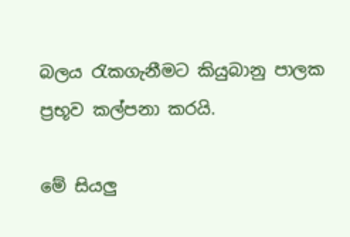බලය රැකගැනීමට කියුබානු පාලක ප්‍රභූව කල්පනා කරයි.

මේ සියලු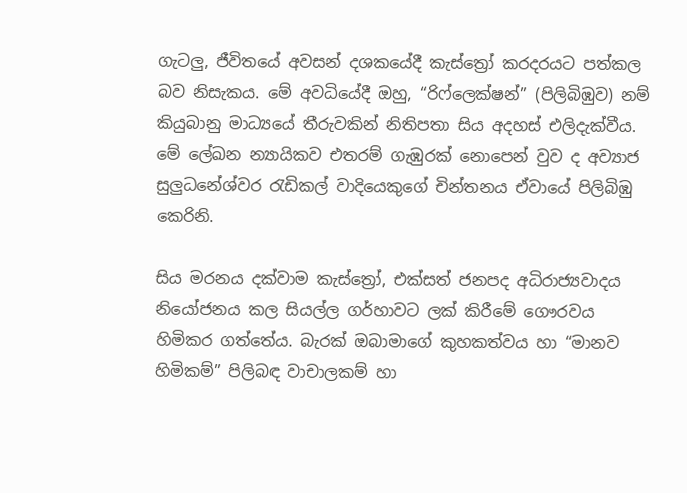ගැටලු, ජීවිතයේ අවසන් දශකයේදී කැස්ත්‍රෝ කරදරයට පත්කල බව නිසැකය. මේ අවධියේදී ඔහු, “රිෆ්ලෙක්ෂන්” (පිලිබිඹුව) නම් කියුබානු මාධ්‍යයේ තීරුවකින් නිතිපතා සිය අදහස් එලිදැක්වීය. මේ ලේඛන න්‍යායිකව එතරම් ගැඹුරක් නොපෙන් වුව ද අව්‍යාජ සුලුධනේශ්වර රැඩිකල් වාදියෙකුගේ චින්තනය ඒවායේ පිලිබිඹු කෙරිනි.

සිය මරනය දක්වාම කැස්ත්‍රෝ, එක්සත් ජනපද අධිරාජ්‍යවාදය නියෝජනය කල සියල්ල ගර්හාවට ලක් කිරීමේ ගෞරවය හිමිකර ගත්තේය. බැරක් ඔබාමාගේ කුහකත්වය හා “මානව හිමිකම්” පිලිබඳ වාචාලකම් හා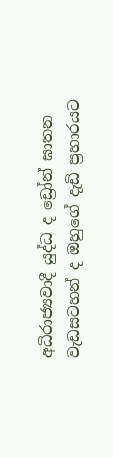අධිරාජ්‍යවාදී යුද්ධ ද ඩ්‍රෝන් ඝාතන වැඩසටහන් ද ඔහුගේ දැඩි ප්‍රහාරයට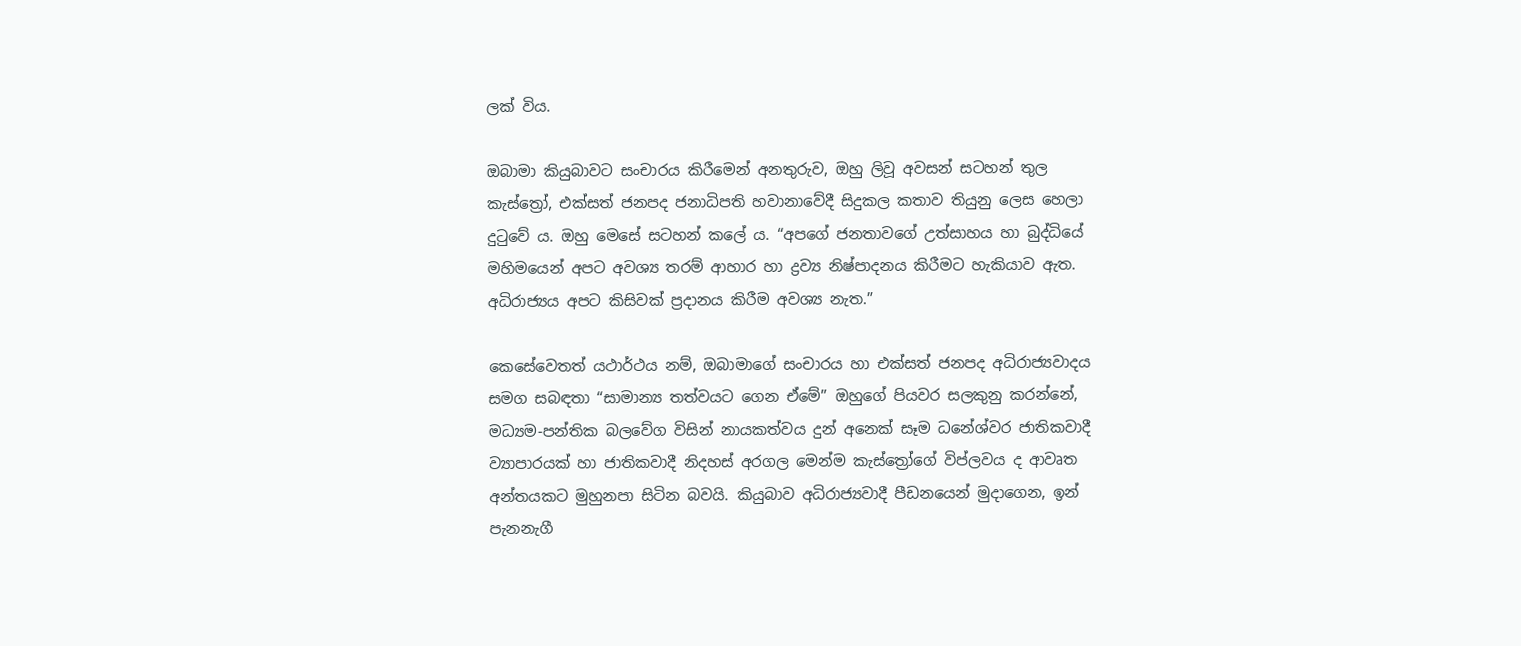ලක් විය.

ඔබාමා කියුබාවට සංචාරය කිරීමෙන් අනතුරුව, ඔහු ලිවූ අවසන් සටහන් තුල කැස්ත්‍රෝ, එක්සත් ජනපද ජනාධිපති හවානාවේදී සිදුකල කතාව තියුනු ලෙස හෙලා දුටුවේ ය. ඔහු මෙසේ සටහන් කලේ ය. “අපගේ ජනතාවගේ උත්සාහය හා බුද්ධියේ මහිමයෙන් අපට අවශ්‍ය තරම් ආහාර හා ද්‍රව්‍ය නිෂ්පාදනය කිරීමට හැකියාව ඇත. අධිරාජ්‍යය අපට කිසිවක් ප්‍රදානය කිරීම අවශ්‍ය නැත.”

කෙසේවෙතත් යථාර්ථය නම්, ඔබාමාගේ සංචාරය හා එක්සත් ජනපද අධිරාජ්‍යවාදය සමග සබඳතා “සාමාන්‍ය තත්වයට ගෙන ඒමේ” ඔහුගේ පියවර සලකුනු කරන්නේ, මධ්‍යම-පන්තික බලවේග විසින් නායකත්වය දුන් අනෙක් සෑම ධනේශ්වර ජාතිකවාදී ව්‍යාපාරයක් හා ජාතිකවාදී නිදහස් අරගල මෙන්ම කැස්ත්‍රෝගේ විප්ලවය ද ආවෘත අන්තයකට මුහුනපා සිටින බවයි. කියුබාව අධිරාජ්‍යවාදී පීඩනයෙන් මුදාගෙන, ඉන් පැනනැගී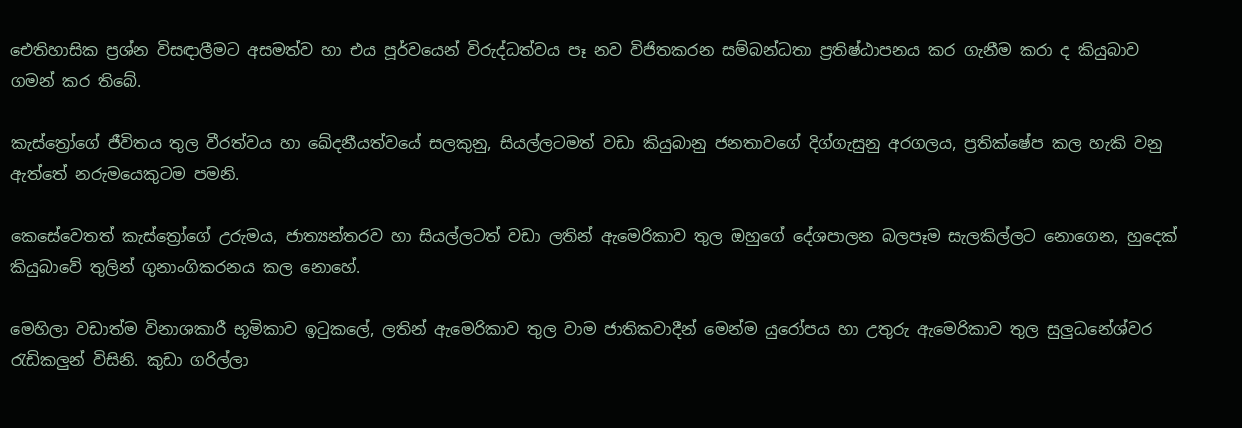ඓතිහාසික ප්‍රශ්න විසඳාලීමට අසමත්ව හා එය පූර්වයෙන් විරුද්ධත්වය පෑ නව විජිතකරන සම්බන්ධතා ප්‍රතිෂ්ඨාපනය කර ගැනීම කරා ද කියුබාව ගමන් කර තිබේ.

කැස්ත්‍රෝගේ ජීවිතය තුල වීරත්වය හා ඛේදනීයත්වයේ සලකුනු, සියල්ලටමත් වඩා කියුබානු ජනතාවගේ දිග්ගැසුනු අරගලය, ප්‍රතික්ෂේප කල හැකි වනු ඇත්තේ නරුමයෙකුටම පමනි.

කෙසේවෙතත් කැස්ත්‍රෝගේ උරුමය, ජාත්‍යන්තරව හා සියල්ලටත් වඩා ලතින් ඇමෙරිකාව තුල ඔහුගේ දේශපාලන බලපෑම සැලකිල්ලට නොගෙන, හුදෙක් කියුබාවේ තුලින් ගුනාංගිකරනය කල නොහේ.

මෙහිලා වඩාත්ම විනාශකාරී භූමිකාව ඉටුකලේ, ලතින් ඇමෙරිකාව තුල වාම ජාතිකවාදීන් මෙන්ම යුරෝපය හා උතුරු ඇමෙරිකාව තුල සුලුධනේශ්වර රැඩිකලුන් විසිනි. කුඩා ගරිල්ලා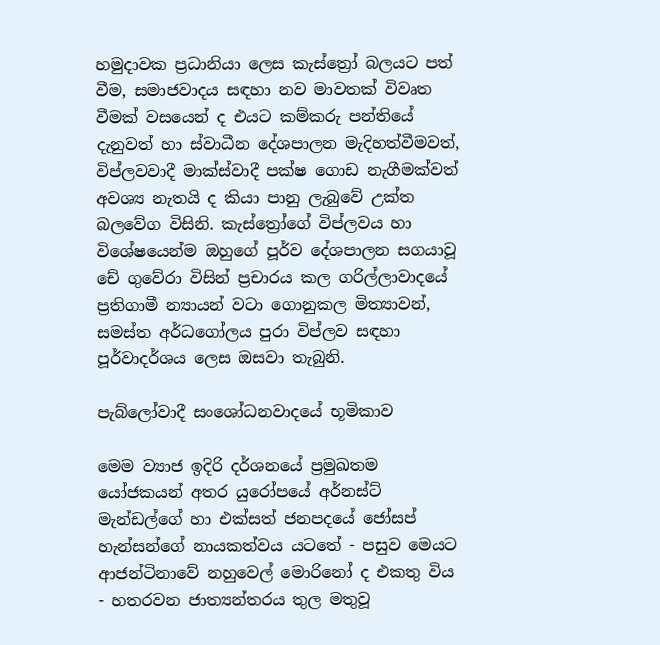හමුදාවක ප්‍රධානියා ලෙස කැස්ත්‍රෝ බලයට පත් වීම, සමාජවාදය සඳහා නව මාවතක් විවෘත වීමක් වසයෙන් ද එයට කම්කරු පන්තියේ දැනුවත් හා ස්වාධීන දේශපාලන මැදිහත්වීමවත්, විප්ලවවාදී මාක්ස්වාදී පක්ෂ ගොඩ නැගීමක්වත් අවශ්‍ය නැතයි ද කියා පානු ලැබුවේ උක්ත බලවේග විසිනි. කැස්ත්‍රෝගේ විප්ලවය හා විශේෂයෙන්ම ඔහුගේ පූර්ව දේශපාලන සගයාවූ චේ ගුවේරා විසින් ප්‍රචාරය කල ගරිල්ලාවාදයේ ප්‍රතිගාමී න්‍යායන් වටා ගොනුකල මිත්‍යාවන්, සමස්ත අර්ධගෝලය පුරා විප්ලව සඳහා පූර්වාදර්ශය ලෙස ඔසවා තැබුනි.

පැබ්ලෝවාදී සංශෝධනවාදයේ භූමිකාව

මෙම ව්‍යාජ ඉදිරි දර්ශනයේ ප්‍රමුඛතම යෝජකයන් අතර යුරෝපයේ අර්නස්ට් මැන්ඩල්ගේ හා එක්සත් ජනපදයේ ජෝසප් හැන්සන්ගේ නායකත්වය යටතේ - පසුව මෙයට ආජන්ටිනාවේ නහුවෙල් මොරිනෝ ද එකතු විය - හතරවන ජාත්‍යන්තරය තුල මතුවූ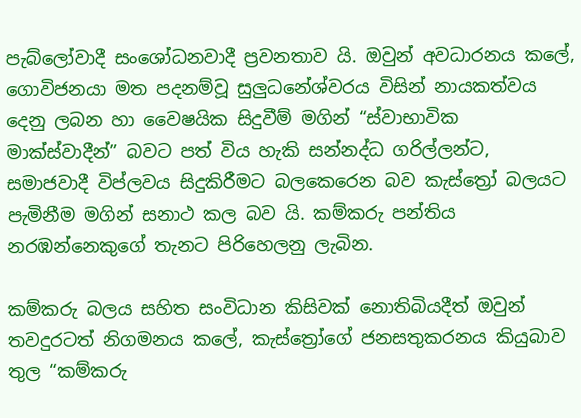පැබ්ලෝවාදී සංශෝධනවාදී ප්‍රවනතාව යි. ඔවුන් අවධාරනය කලේ, ගොවිජනයා මත පදනම්වූ සුලුධනේශ්වරය විසින් නායකත්වය දෙනු ලබන හා වෛෂයික සිදුවීම් මගින් “ස්වාභාවික මාක්ස්වාදීන්” බවට පත් විය හැකි සන්නද්ධ ගරිල්ලන්ට, සමාජවාදී විප්ලවය සිදුකිරීමට බලකෙරෙන බව කැස්ත්‍රෝ බලයට පැමිනීම මගින් සනාථ කල බව යි. කම්කරු පන්තිය නරඹන්නෙකුගේ තැනට පිරිහෙලනු ලැබින.

කම්කරු බලය සහිත සංවිධාන කිසිවක් නොතිබියදීත් ඔවුන් තවදුරටත් නිගමනය කලේ, කැස්ත්‍රෝගේ ජනසතුකරනය කියුබාව තුල “කම්කරු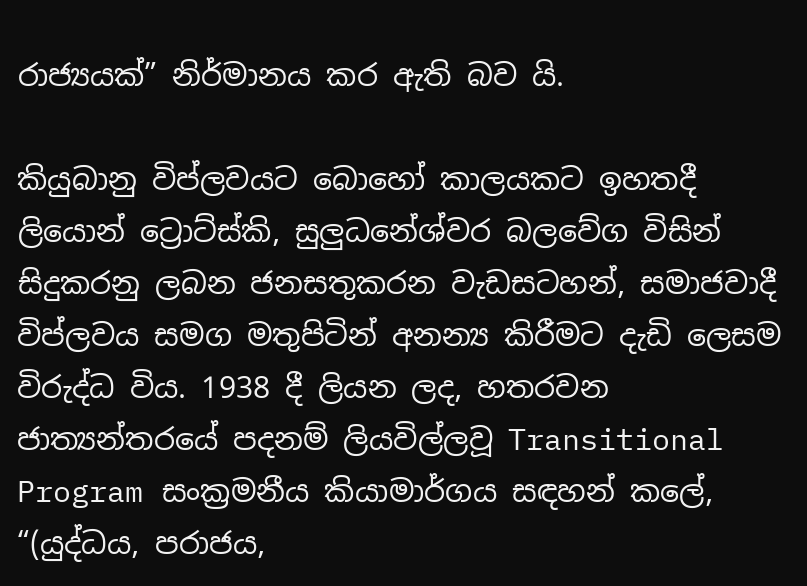රාජ්‍යයක්” නිර්මානය කර ඇති බව යි.

කියුබානු විප්ලවයට බොහෝ කාලයකට ඉහතදී ලියොන් ට්‍රොට්ස්කි, සුලුධනේශ්වර බලවේග විසින් සිදුකරනු ලබන ජනසතුකරන වැඩසටහන්, සමාජවාදී විප්ලවය සමග මතුපිටින් අනන්‍ය කිරීමට දැඩි ලෙසම විරුද්ධ විය. 1938 දී ලියන ලද, හතරවන ජාත්‍යන්තරයේ පදනම් ලියවිල්ලවූ Transitional Program සංක්‍රමනීය කියාමාර්ගය සඳහන් කලේ, “(යුද්ධය, පරාජය,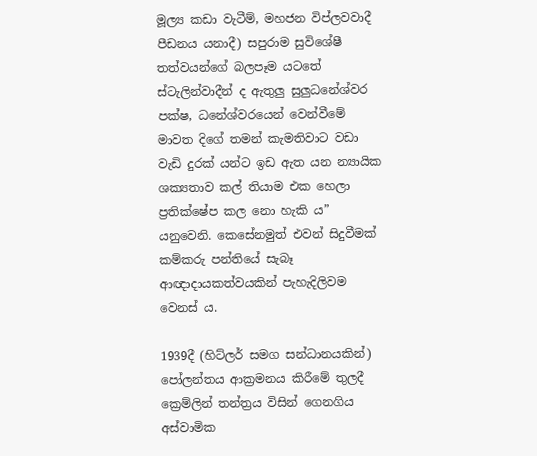මූල්‍ය කඩා වැටීම්, මහජන විප්ලවවාදී පීඩනය යනාදී) සපුරාම සුවිශේෂී තත්වයන්ගේ බලපෑම යටතේ ස්ටැලින්වාදීන් ද ඇතුලු සුලුධනේශ්වර පක්ෂ, ධනේශ්වරයෙන් වෙන්වීමේ මාවත දිගේ තමන් කැමතිවාට වඩා වැඩි දුරක් යන්ට ඉඩ ඇත යන න්‍යායික ශක්‍යතාව කල් තියාම එක හෙලා ප්‍රතික්ෂේප කල නො හැකි ය” යනුවෙනි. කෙසේනමුත් එවන් සිදුවීමක් කම්කරු පන්තියේ සැබෑ ආඥාදායකත්වයකින් පැහැදිලිවම වෙනස් ය.

1939දී (හිට්ලර් සමග සන්ධානයකින්) පෝලන්තය ආක්‍රමනය කිරීමේ තුලදී ක්‍රෙම්ලින් තන්ත්‍රය විසින් ගෙනගිය අස්වාමික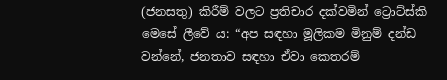(ජනසතු) කිරීම් වලට ප්‍රතිචාර දක්වමින් ට්‍රොට්ස්කි මෙසේ ලීවේ ය: “අප සඳහා මූලිකම මිනුම් දන්ඩ වන්නේ, ජනතාව සඳහා ඒවා කෙතරම්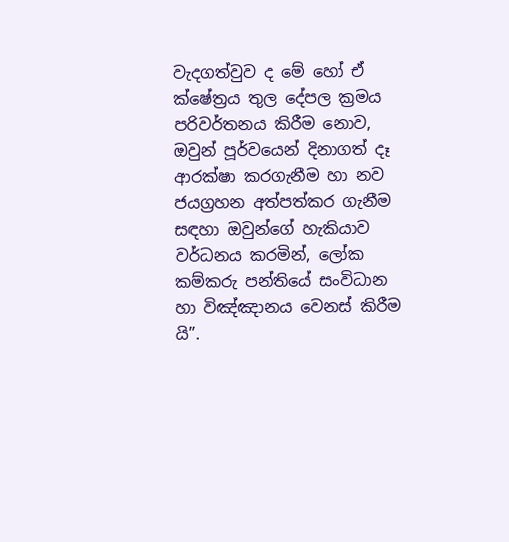වැදගත්වුව ද මේ හෝ ඒ ක්ෂේත්‍රය තුල දේපල ක්‍රමය පරිවර්තනය කිරීම නොව, ඔවුන් පූර්වයෙන් දිනාගත් දෑ ආරක්ෂා කරගැනීම හා නව ජයග්‍රහන අත්පත්කර ගැනීම සඳහා ඔවුන්ගේ හැකියාව වර්ධනය කරමින්, ලෝක කම්කරු පන්තියේ සංවිධාන හා විඤ්ඤානය වෙනස් කිරීම යි”.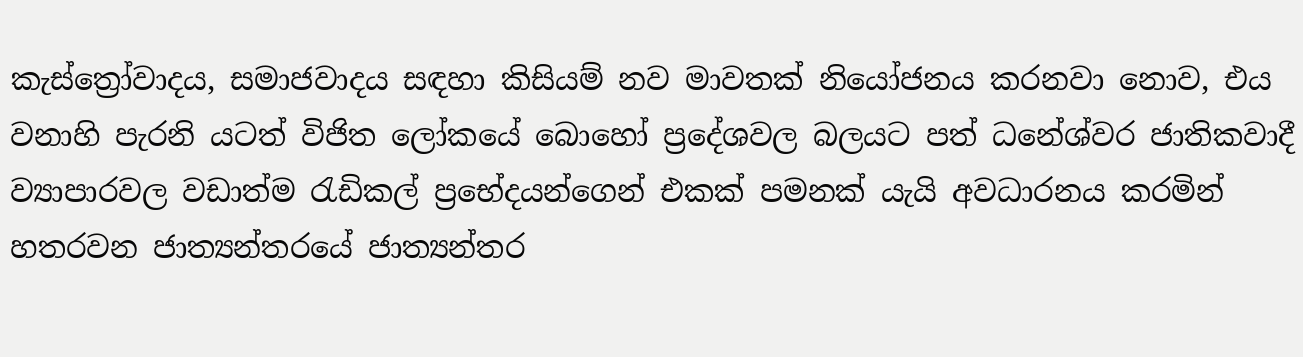කැස්ත්‍රෝවාදය, සමාජවාදය සඳහා කිසියම් නව මාවතක් නියෝජනය කරනවා නොව, එය වනාහි පැරනි යටත් විජිත ලෝකයේ බොහෝ ප්‍රදේශවල බලයට පත් ධනේශ්වර ජාතිකවාදී ව්‍යාපාරවල වඩාත්ම රැඩිකල් ප්‍රභේදයන්ගෙන් එකක් පමනක් යැයි අවධාරනය කරමින් හතරවන ජාත්‍යන්තරයේ ජාත්‍යන්තර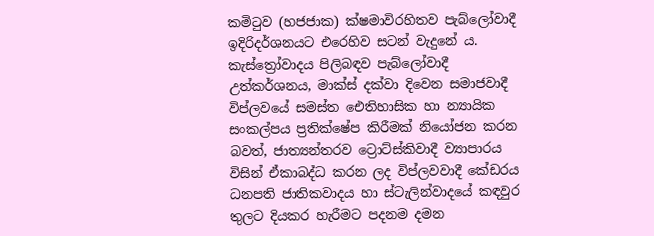කමිටුව (හජජාක) ක්ෂමාවිරහිතව පැබ්ලෝවාදී ඉදිරිදර්ශනයට එරෙහිව සටන් වැදුනේ ය. කැස්ත්‍රෝවාදය පිලිබඳව පැබ්ලෝවාදී උත්කර්ශනය, මාක්ස් දක්වා දිවෙන සමාජවාදී විප්ලවයේ සමස්ත ඓතිහාසික හා න්‍යායික සංකල්පය ප්‍රතික්ෂේප කිරීමක් නියෝජන කරන බවත්, ජාත්‍යන්තරව ට්‍රොට්ස්කිවාදී ව්‍යාපාරය විසින් ඒකාබද්ධ කරන ලද විප්ලවවාදී කේඩරය ධනපති ජාතිකවාදය හා ස්ටැලින්වාදයේ කඳවුර තුලට දියකර හැරීමට පදනම දමන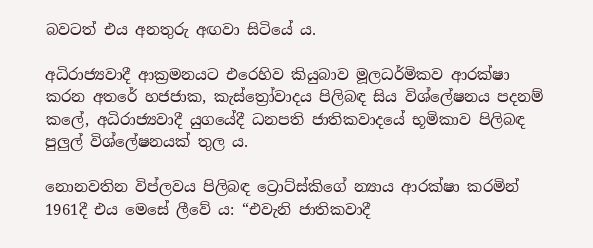බවටත් එය අනතුරු අඟවා සිටියේ ය.

අධිරාජ්‍යවාදී ආක්‍රමනයට එරෙහිව කියුබාව මූලධර්මිකව ආරක්ෂා කරන අතරේ හජජාක, කැස්ත්‍රෝවාදය පිලිබඳ සිය විශ්ලේෂනය පදනම් කලේ, අධිරාජ්‍යවාදී යුගයේදී ධනපති ජාතිකවාදයේ භූමිකාව පිලිබඳ පුලුල් විශ්ලේෂනයක් තුල ය.

නොනවතින විප්ලවය පිලිබඳ ට්‍රොට්ස්කිගේ න්‍යාය ආරක්ෂා කරමින් 1961දී එය මෙසේ ලීවේ ය: “එවැනි ජාතිකවාදී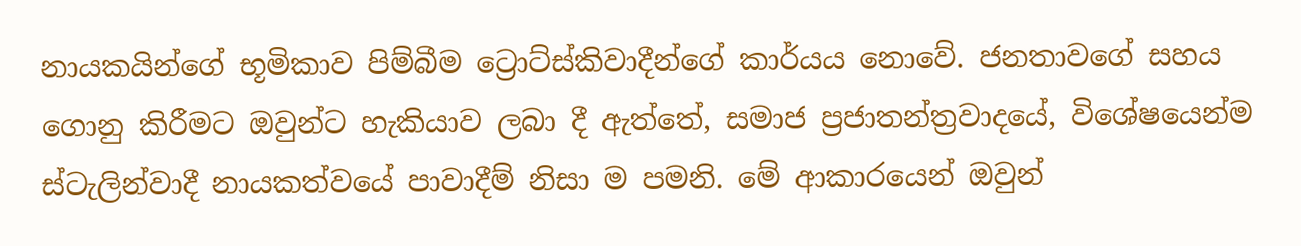නායකයින්ගේ භූමිකාව පිම්බීම ට්‍රොට්ස්කිවාදීන්ගේ කාර්යය නොවේ. ජනතාවගේ සහය ගොනු කිරීමට ඔවුන්ට හැකියාව ලබා දී ඇත්තේ, සමාජ ප්‍රජාතන්ත්‍රවාදයේ, විශේෂයෙන්ම ස්ටැලින්වාදී නායකත්වයේ පාවාදීම් නිසා ම පමනි. මේ ආකාරයෙන් ඔවුන්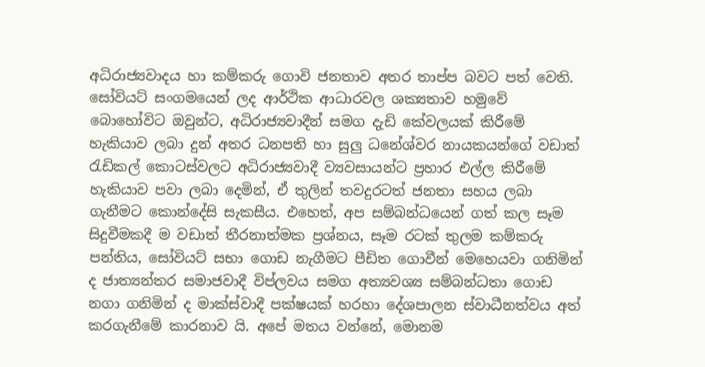අධිරාජ්‍යවාදය හා කම්කරු ගොවි ජනතාව අතර තාප්ප බවට පත් වෙති. සෝවියට් සංගමයෙන් ලද ආර්ථික ආධාරවල ශක්‍යතාව හමුවේ බොහෝවිට ඔවුන්ට, අධිරාජ්‍යවාදීන් සමග දැඩි කේවලයක් කිරීමේ හැකියාව ලබා දුන් අතර ධනපති හා සුලු ධනේශ්වර නායකයන්ගේ වඩාත් රැඩිකල් කොටස්වලට අධිරාජ්‍යවාදී ව්‍යවසායන්ට ප්‍රහාර එල්ල කිරීමේ හැකියාව පවා ලබා දෙමින්, ඒ තුලින් තවදුරටත් ජනතා සහය ලබා ගැනීමට කොන්දේසි සැකසීය. එහෙත්, අප සම්බන්ධයෙන් ගත් කල සෑම සිදුවීමකදී ම වඩාත් තීරනාත්මක ප්‍රශ්නය, සෑම රටක් තුලම කම්කරු පන්තිය, සෝවියට් සභා ගොඩ නැගීමට පීඩිත ගොවීන් මෙහෙයවා ගනිමින් ද ජාත්‍යන්තර සමාජවාදී විප්ලවය සමග අත්‍යවශ්‍ය සම්බන්ධතා ගොඩ නගා ගනිමින් ද මාක්ස්වාදී පක්ෂයක් හරහා දේශපාලන ස්වාධීනත්වය අත් කරගැනීමේ කාරනාව යි. අපේ මතය වන්නේ, මොනම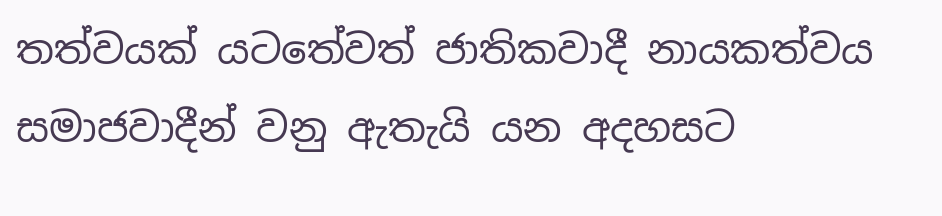තත්වයක් යටතේවත් ජාතිකවාදී නායකත්වය සමාජවාදීන් වනු ඇතැයි යන අදහසට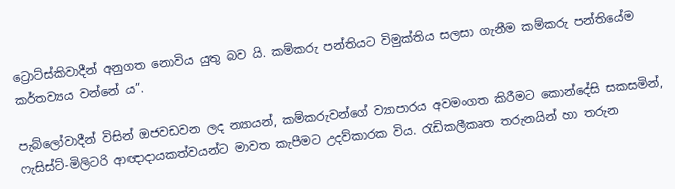ට්‍රොට්ස්කිවාදීන් අනුගත නොවිය යුතු බව යි. කම්කරු පන්තියට විමුක්තිය සලසා ගැනීම කම්කරු පන්තියේම කර්තව්‍යය වන්නේ ය”.

පැබ්ලෝවාදීන් විසින් ඔජවඩවන ලද න්‍යායන්, කම්කරුවන්ගේ ව්‍යාපාරය අවමංගත කිරීමට කොන්දේසි සකසමින්, ෆැසිස්ට්-මිලිටරි ආඥාදායකත්වයන්ට මාවත කැපීමට උදව්කාරක විය. රැඩිකලීකෘත තරුනයින් හා තරුන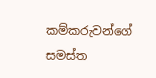කම්කරුවන්ගේ සමස්ත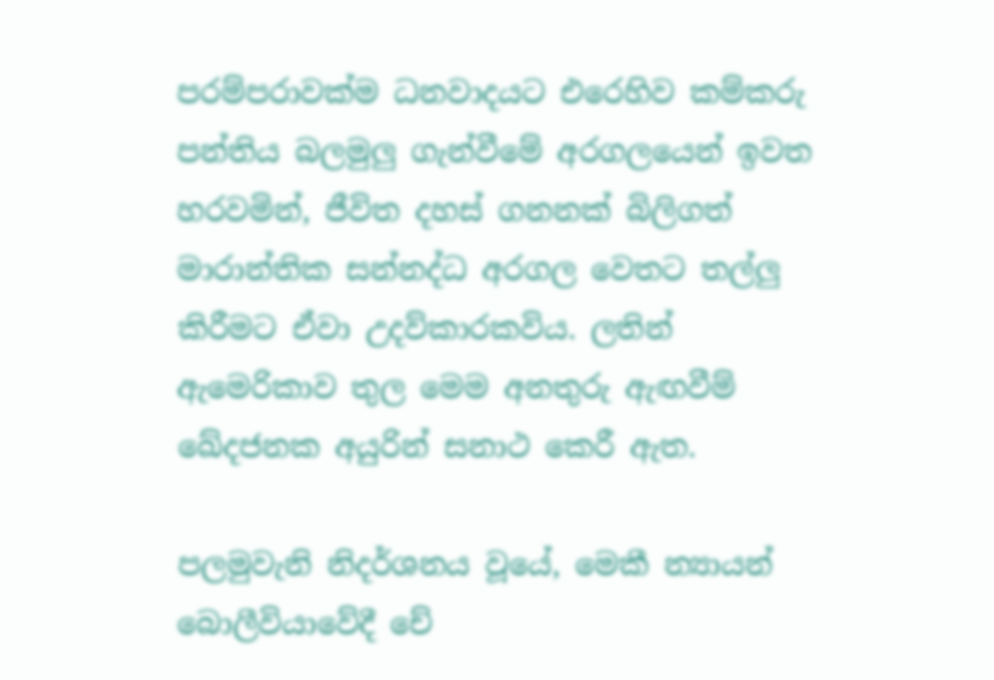පරම්පරාවක්ම ධනවාදයට එරෙහිව කම්කරු පන්තිය බලමුලු ගැන්වීමේ අරගලයෙන් ඉවත හරවමින්, ජීවිත දහස් ගනනක් බිලිගත් මාරාන්තික සන්නද්ධ අරගල වෙතට තල්ලු කිරීමට ඒවා උදව්කාරකවිය. ලතින් ඇමෙරිකාව තුල මෙම අනතුරු ඇඟවීම් ඛේදජනක අයුරින් සනාථ කෙරී ඇත.

පලමුවැනි නිදර්ශනය වූයේ, මෙකී න්‍යායන් බොලීවියාවේදී චේ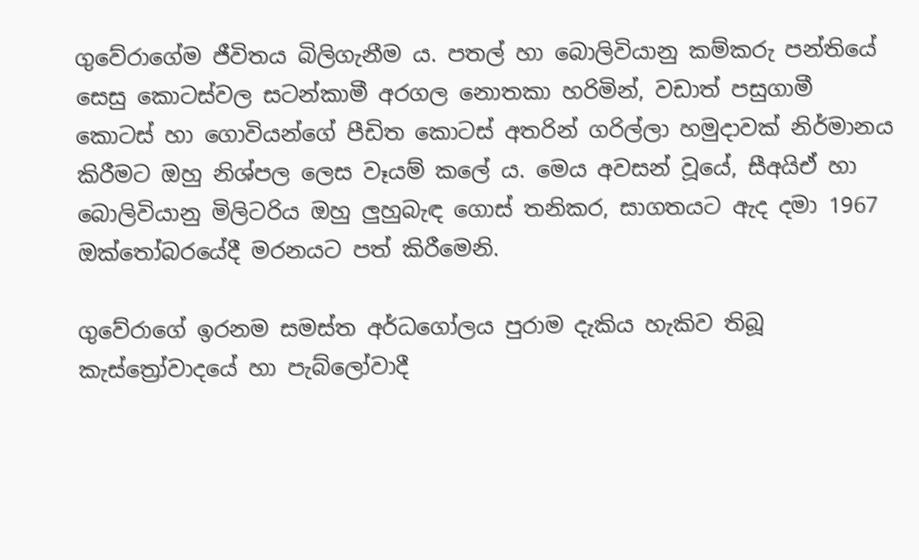ගුවේරාගේම ජීවිතය බිලිගැනීම ය. පතල් හා බොලිවියානු කම්කරු පන්තියේ සෙසු කොටස්වල සටන්කාමී අරගල නොතකා හරිමින්, වඩාත් පසුගාමී කොටස් හා ගොවියන්ගේ පීඩිත කොටස් අතරින් ගරිල්ලා හමුදාවක් නිර්මානය කිරීමට ඔහු නිශ්පල ලෙස වෑයම් කලේ ය. මෙය අවසන් වූයේ, සීඅයිඒ හා බොලිවියානු මිලිටරිය ඔහු ලුහුබැඳ ගොස් තනිකර, සාගතයට ඇද දමා 1967 ඔක්තෝබරයේදී මරනයට පත් කිරීමෙනි.

ගුවේරාගේ ඉරනම සමස්ත අර්ධගෝලය පුරාම දැකිය හැකිව තිබූ කැස්ත්‍රෝවාදයේ හා පැබ්ලෝවාදී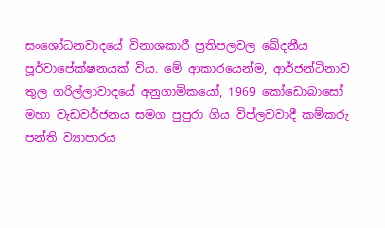සංශෝධනවාදයේ විනාශකාරී ප්‍රතිපලවල ඛේදනීය පූර්වාපේක්ෂනයක් විය. මේ ආකාරයෙන්ම, ආර්ජන්ටිනාව තුල ගරිල්ලාවාදයේ අනුගාමිකයෝ, 1969 කෝඩොබාසෝ මහා වැඩවර්ජනය සමග පුපුරා ගිය විප්ලවවාදී කම්කරු පන්ති ව්‍යාපාරය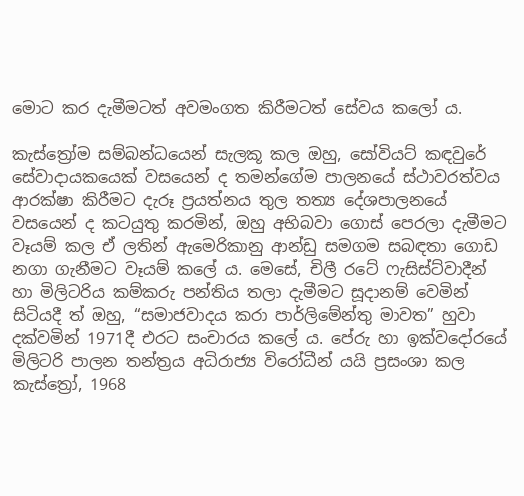මොට කර දැමීමටත් අවමංගත කිරීමටත් සේවය කලෝ ය.

කැස්ත්‍රෝම සම්බන්ධයෙන් සැලකූ කල ඔහු, සෝවියට් කඳවුරේ සේවාදායකයෙක් වසයෙන් ද තමන්ගේම පාලනයේ ස්ථාවරත්වය ආරක්ෂා කිරීමට දැරූ ප්‍රයත්නය තුල තත්‍ය දේශපාලනයේ වසයෙන් ද කටයුතු කරමින්, ඔහු අභිබවා ගොස් පෙරලා දැමීමට වෑයම් කල ඒ ලතින් ඇමෙරිකානු ආන්ඩු සමගම සබඳතා ගොඩ නගා ගැනීමට වෑයම් කලේ ය. මෙසේ, චිලී රටේ ෆැසිස්ට්වාදීන් හා මිලිටරිය කම්කරු පන්තිය තලා දැමීමට සූදානම් වෙමින් සිටියදී ත් ඔහු, “සමාජවාදය කරා පාර්ලිමේන්තු මාවත” හුවා දක්වමින් 1971දී එරට සංචාරය කලේ ය. පේරු හා ඉක්වදෝරයේ මිලිටරි පාලන තන්ත්‍රය අධිරාජ්‍ය විරෝධීන් යයි ප්‍රසංශා කල කැස්ත්‍රෝ, 1968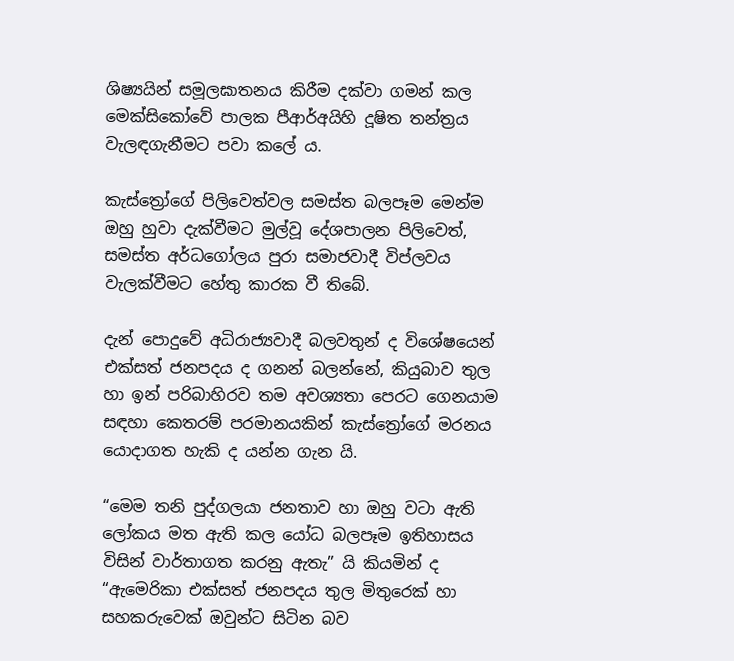ශිෂ්‍යයින් සමූලඝාතනය කිරීම දක්වා ගමන් කල මෙක්සිකෝවේ පාලක පීආර්අයිහි දූෂිත තන්ත්‍රය වැලඳගැනීමට පවා කලේ ය.

කැස්ත්‍රෝගේ පිලිවෙත්වල සමස්ත බලපෑම මෙන්ම ඔහු හුවා දැක්වීමට මුල්වූ දේශපාලන පිලිවෙත්, සමස්ත අර්ධගෝලය පුරා සමාජවාදී විප්ලවය වැලක්වීමට හේතු කාරක වී තිබේ.

දැන් පොදුවේ අධිරාජ්‍යවාදී බලවතුන් ද විශේෂයෙන් එක්සත් ජනපදය ද ගනන් බලන්නේ, කියුබාව තුල හා ඉන් පරිබාහිරව තම අවශ්‍යතා පෙරට ගෙනයාම සඳහා කෙතරම් පරමානයකින් කැස්ත්‍රෝගේ මරනය යොදාගත හැකි ද යන්න ගැන යි.

“මෙම තනි පුද්ගලයා ජනතාව හා ඔහු වටා ඇති ලෝකය මත ඇති කල යෝධ බලපෑම ඉතිහාසය විසින් වාර්තාගත කරනු ඇතැ” යි කියමින් ද “ඇමෙරිකා එක්සත් ජනපදය තුල මිතුරෙක් හා සහකරුවෙක් ඔවුන්ට සිටින බව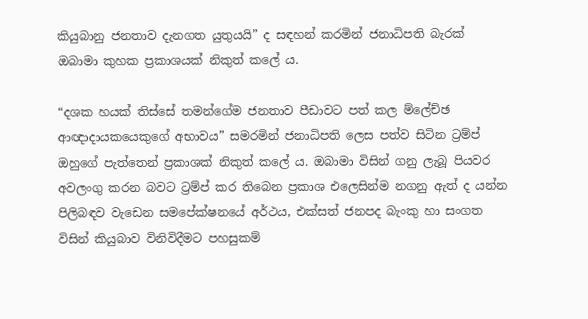කියුබානු ජනතාව දැනගත යුතුයයි” ද සඳහන් කරමින් ජනාධිපති බැරක් ඔබාමා කුහක ප්‍රකාශයක් නිකුත් කලේ ය.

“දශක හයක් තිස්සේ තමන්ගේම ජනතාව පීඩාවට පත් කල ම්ලේච්ඡ ආඥාදායකයෙකුගේ අභාවය” සමරමින් ජනාධිපති ලෙස පත්ව සිටින ට්‍රම්ප් ඔහුගේ පැත්තෙන් ප්‍රකාශක් නිකුත් කලේ ය. ඔබාමා විසින් ගනු ලැබූ පියවර අවලංගු කරන බවට ට්‍රම්ප් කර තිබෙන ප්‍රකාශ එලෙසින්ම නගනු ඇත් ද යන්න පිලිබඳව වැඩෙන සමපේක්ෂනයේ අර්ථය, එක්සත් ජනපද බැංකු හා සංගත විසින් කියුබාව විනිවිදීමට පහසුකම්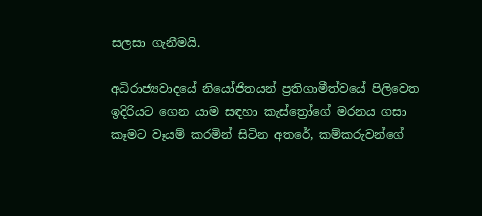සලසා ගැනීමයි.

අධිරාජ්‍යවාදයේ නියෝජිතයන් ප්‍රතිගාමීත්වයේ පිලිවෙත ඉදිරියට ගෙන යාම සඳහා කැස්ත්‍රෝගේ මරනය ගසා කෑමට වෑයම් කරමින් සිටින අතරේ, කම්කරුවන්ගේ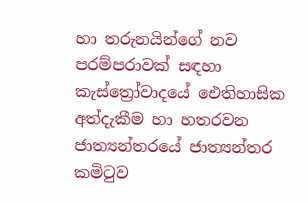හා තරුනයින්ගේ නව පරම්පරාවක් සඳහා කැස්ත්‍රෝවාදයේ ඓතිහාසික අත්දැකීම හා හතරවන ජාත්‍යන්තරයේ ජාත්‍යන්තර කමිටුව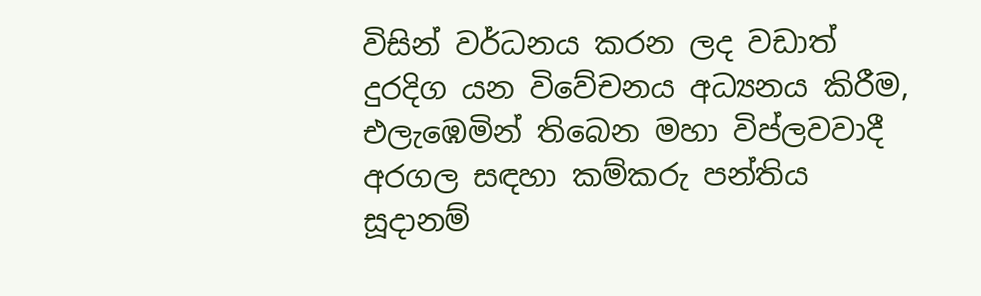විසින් වර්ධනය කරන ලද වඩාත් දුරදිග යන විවේචනය අධ්‍යනය කිරීම, එලැඹෙමින් තිබෙන මහා විප්ලවවාදී අරගල සඳහා කම්කරු පන්තිය සූදානම්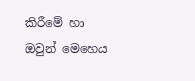කිරීමේ හා ඔවුන් මෙහෙය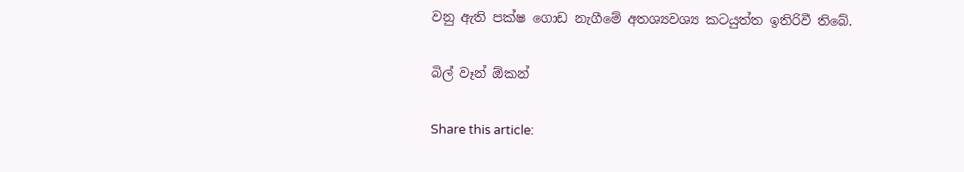වනු ඇති පක්ෂ ගොඩ නැගීමේ අතශ්‍යවශ්‍ය කටයුත්ත ඉතිරිවී තිබේ.

බිල් වෑන් ඕකන්

Share this article: